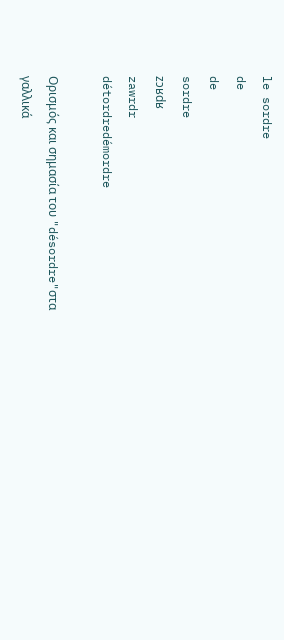le sordre
de
de
sordre
zɔʁdʁ
zawrdr
détordredémordre

Ορισμός και σημασία του "désordre"στα γαλλικά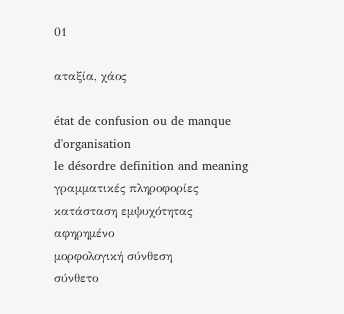01

αταξία, χάος

état de confusion ou de manque d'organisation
le désordre definition and meaning
γραμματικές πληροφορίες
κατάσταση εμψυχότητας
αφηρημένο
μορφολογική σύνθεση
σύνθετο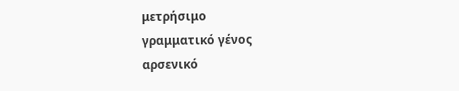μετρήσιμο
γραμματικό γένος
αρσενικό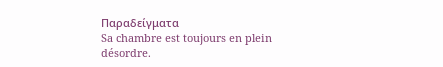Παραδείγματα
Sa chambre est toujours en plein désordre.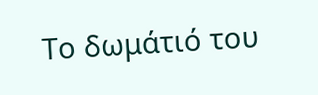Το δωμάτιό του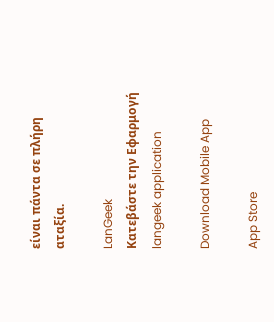είναι πάντα σε πλήρη αταξία.

LanGeek
Κατεβάστε την Εφαρμογή
langeek application

Download Mobile App

App Store